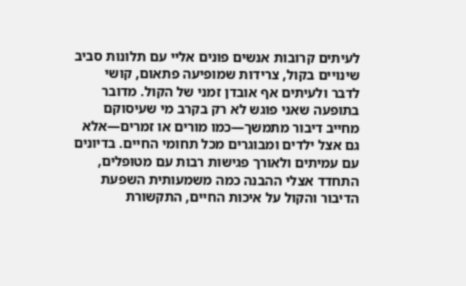לעיתים קרובות אנשים פונים אליי עם תלונות סביב שינויים בקול, צרידות שמופיעה פתאום, קושי לדבר ולעיתים אף אובדן זמני של הקול. מדובר בתופעה שאני פוגש לא רק בקרב מי שעיסוקם מחייב דיבור מתמשך—כמו מורים או זמרים—אלא גם אצל ילדים ומבוגרים מכל תחומי החיים. בדיונים עם עמיתים ולאורך פגישות רבות עם מטופלים, התחדד אצלי ההבנה כמה משמעותית השפעת הדיבור והקול על איכות החיים, התקשורת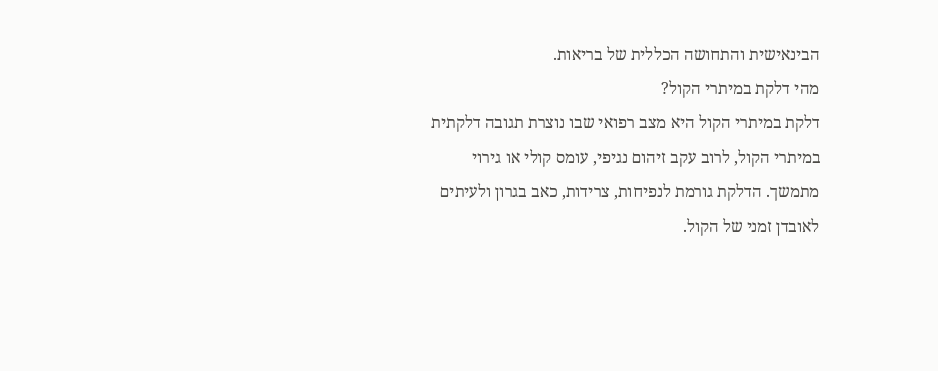הבינאישית והתחושה הכללית של בריאות.
מהי דלקת במיתרי הקול?
דלקת במיתרי הקול היא מצב רפואי שבו נוצרת תגובה דלקתית במיתרי הקול, לרוב עקב זיהום נגיפי, עומס קולי או גירוי מתמשך. הדלקת גורמת לנפיחות, צרידות, כאב בגרון ולעיתים לאובדן זמני של הקול.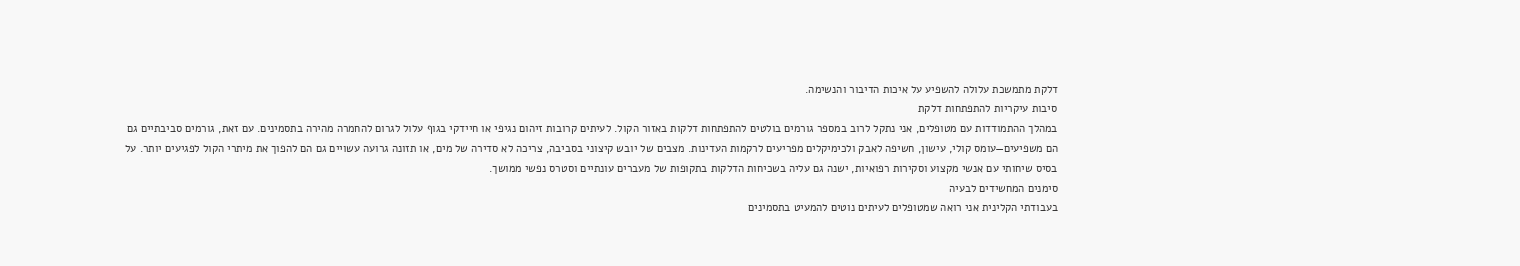דלקת מתמשכת עלולה להשפיע על איכות הדיבור והנשימה.
סיבות עיקריות להתפתחות דלקת
במהלך ההתמודדות עם מטופלים, אני נתקל לרוב במספר גורמים בולטים להתפתחות דלקות באזור הקול. לעיתים קרובות זיהום נגיפי או חיידקי בגוף עלול לגרום להחמרה מהירה בתסמינים. עם זאת, גורמים סביבתיים גם הם משפיעים—עומס קולי, עישון, חשיפה לאבק ולכימיקלים מפריעים לרקמות העדינות. מצבים של יובש קיצוני בסביבה, צריכה לא סדירה של מים, או תזונה גרועה עשויים גם הם להפוך את מיתרי הקול לפגיעים יותר. על בסיס שיחותי עם אנשי מקצוע וסקירות רפואיות, ישנה גם עליה בשכיחות הדלקות בתקופות של מעברים עונתיים וסטרס נפשי ממושך.
סימנים המחשידים לבעיה
בעבודתי הקלינית אני רואה שמטופלים לעיתים נוטים להמעיט בתסמינים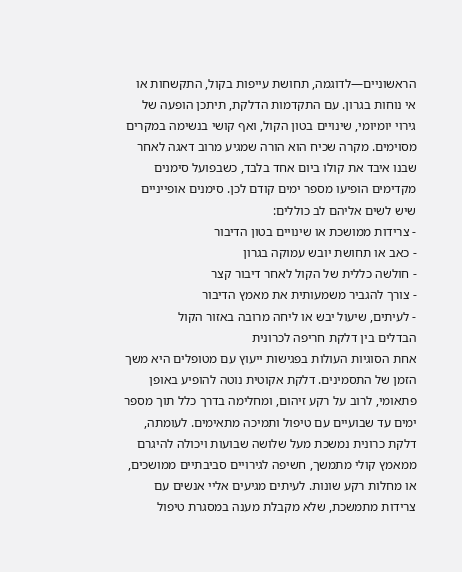הראשוניים—לדוגמה, תחושת עייפות בקול, התקשחות או אי נוחות בגרון. עם התקדמות הדלקת, תיתכן הופעה של גירוי יומיומי, שינויים בטון הקול, ואף קושי בנשימה במקרים מסוימים. מקרה שכיח הוא הורה שמגיע מרוב דאגה לאחר שבנו איבד את קולו ביום אחד בלבד, כשבפועל סימנים מקדימים הופיעו מספר ימים קודם לכן. סימנים אופייניים שיש לשים אליהם לב כוללים:
- צרידות ממושכת או שינויים בטון הדיבור
- כאב או תחושת יובש עמוקה בגרון
- חולשה כללית של הקול לאחר דיבור קצר
- צורך להגביר משמעותית את מאמץ הדיבור
- לעיתים, שיעול יבש או ליחה מרובה באזור הקול
הבדלים בין דלקת חריפה לכרונית
אחת הסוגיות העולות בפגישות ייעוץ עם מטופלים היא משך הזמן של התסמינים. דלקת אקוטית נוטה להופיע באופן פתאומי, לרוב על רקע זיהום, ומחלימה בדרך כלל תוך מספר ימים עד שבועיים עם טיפול ותמיכה מתאימים. לעומתה, דלקת כרונית נמשכת מעל שלושה שבועות ויכולה להיגרם ממאמץ קולי מתמשך, חשיפה לגירויים סביבתיים ממושכים, או מחלות רקע שונות. לעיתים מגיעים אליי אנשים עם צרידות מתמשכת, שלא מקבלת מענה במסגרת טיפול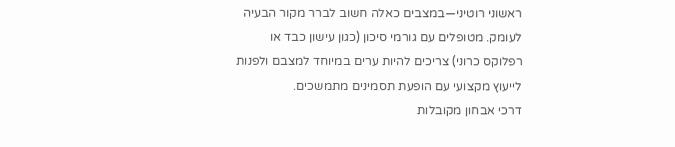ראשוני רוטיני—במצבים כאלה חשוב לברר מקור הבעיה לעומק. מטופלים עם גורמי סיכון (כגון עישון כבד או רפלוקס כרוני) צריכים להיות ערים במיוחד למצבם ולפנות לייעוץ מקצועי עם הופעת תסמינים מתמשכים.
דרכי אבחון מקובלות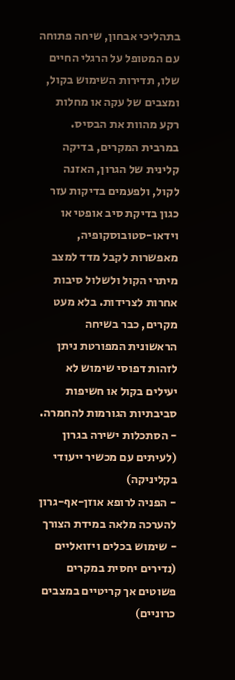בתהליכי אבחון, שיחה פתוחה עם המטופל על הרגלי החיים שלו, תדירות השימוש בקול, ומצבים של עקה או מחלות רקע מהוות את הבסיס. במרבית המקרים, בדיקה קלינית של הגרון, האזנה לקול, ולפעמים בדיקות עזר כגון בדיקת סיב אופטי או וידאו-סטובוסקופיה, מאפשרות לקבל מדד למצב מיתרי הקול ולשלול סיבות אחרות לצרידות. בלא מעט מקרים, כבר בשיחה הראשונית המפורטת ניתן לזהות דפוסי שימוש לא יעילים בקול או חשיפות סביבתיות הגורמות להחמרה.
- הסתכלות ישירה בגרון (לעיתים עם מכשיר ייעודי בקליניקה)
- הפניה לרופא אוזן-אף-גרון להערכה מלאה במידת הצורך
- שימוש בכלים ויזואליים (נדירים יחסית במקרים פשוטים אך קריטיים במצבים כרוניים)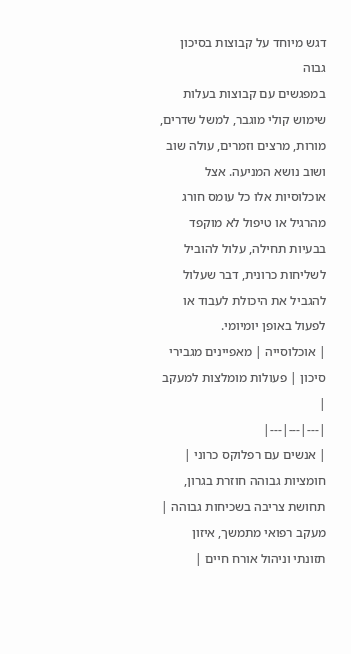דגש מיוחד על קבוצות בסיכון גבוה
במפגשים עם קבוצות בעלות שימוש קולי מוגבר, למשל שדרים, מורות, מרצים וזמרים, עולה שוב ושוב נושא המניעה. אצל אוכלוסיות אלו כל עומס חורג מהרגיל או טיפול לא מוקפד בבעיות תחילה, עלול להוביל לשליחות כרונית, דבר שעלול להגביל את היכולת לעבוד או לפעול באופן יומיומי.
| אוכלוסייה | מאפיינים מגבירי סיכון | פעולות מומלצות למעקב |
|---|---|---|
| אנשים עם רפלוקס כרוני | חומציות גבוהה חוזרת בגרון, תחושת צריבה בשכיחות גבוהה | מעקב רפואי מתמשך, איזון תזונתי וניהול אורח חיים |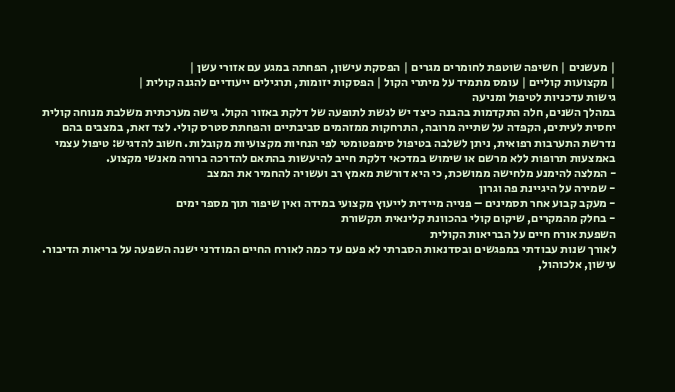| מעשנים | חשיפה שוטפת לחומרים מגרים | הפסקת עישון, הפחתה במגע עם אזורי עשן |
| מקצועות קוליים | עומס מתמיד על מיתרי הקול | הפסקות יזומות, תרגילים ייעודיים להגנה קולית |
גישות עדכניות לטיפול ומניעה
במהלך השנים, חלה התקדמות בהבנה כיצד יש לגשת לתופעה של דלקת באזור הקול. גישה מערכתית משלבת מנוחה קולית יחסית לעיתים, הקפדה על שתייה מרובה, התרחקות ממזהמים סביבתיים והפחתת סטרס קולי. לצד זאת, במצבים בהם נדרשת התערבות רפואית, ניתן לשלבה בטיפול סימפטומטי לפי הנחיות מקצועיות מקובלות. חשוב להדגיש: טיפול עצמי באמצעות תרופות ללא מרשם או שימוש במדכאי דלקת חייב להיעשות בהתאם להדרכה ברורה מאנשי מקצוע.
- המלצה להימנע מלחישה ממושכת, כי היא דורשת מאמץ רב ועשויה להחמיר את המצב
- שמירה על היגיינת פה וגרון
- מעקב קבוע אחר תסמינים – פנייה מיידית לייעוץ מקצועי במידה ואין שיפור תוך מספר ימים
- בחלק מהמקרים, שיקום קולי בהכוונת קלינאית תקשורת
השפעת אורח חיים על הבריאות הקולית
לאורך שנות עבודתי במפגשים ובסדנאות הסברתי לא פעם עד כמה לאורח החיים המודרני ישנה השפעה על בריאות הדיבור. עישון, אלכוהול,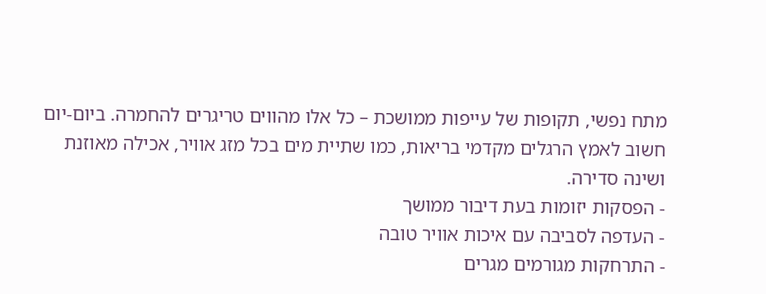מתח נפשי, תקופות של עייפות ממושכת – כל אלו מהווים טריגרים להחמרה. ביום-יום חשוב לאמץ הרגלים מקדמי בריאות, כמו שתיית מים בכל מזג אוויר, אכילה מאוזנת ושינה סדירה.
- הפסקות יזומות בעת דיבור ממושך
- העדפה לסביבה עם איכות אוויר טובה
- התרחקות מגורמים מגרים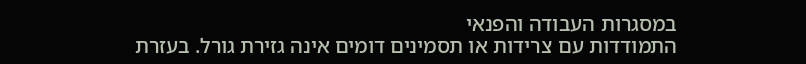במסגרות העבודה והפנאי
התמודדות עם צרידות או תסמינים דומים אינה גזירת גורל. בעזרת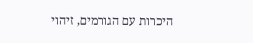היכרות עם הגורמים, זיהוי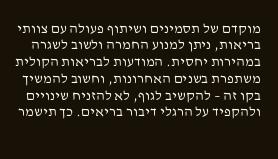מוקדם של תסמינים ושיתוף פעולה עם צוותי בריאות, ניתן למנוע החמרה ולשוב לשגרה במהירות יחסית. המודעות לבריאות הקולית משתפרת בשנים האחרונות, וחשוב להמשיך בקו זה – להקשיב לגוף, לא להזניח שינויים ולהקפיד על הרגלי דיבור בריאים. כך תישמר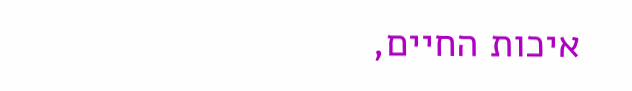איכות החיים,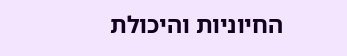החיוניות והיכולת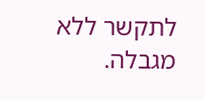לתקשר ללא מגבלה.